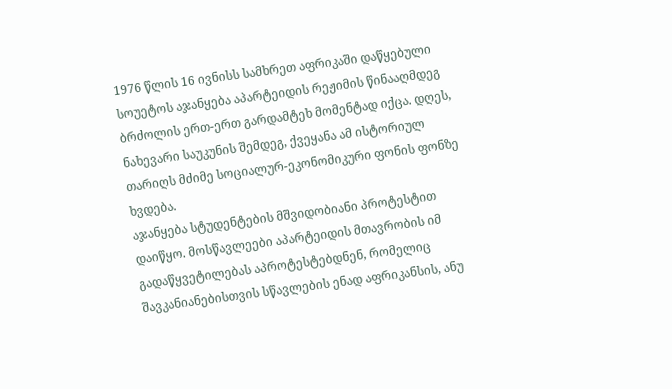1976 წლის 16 ივნისს სამხრეთ აფრიკაში დაწყებული სოუეტოს აჯანყება აპარტეიდის რეჟიმის წინააღმდეგ ბრძოლის ერთ-ერთ გარდამტეხ მომენტად იქცა. დღეს, ნახევარი საუკუნის შემდეგ, ქვეყანა ამ ისტორიულ თარიღს მძიმე სოციალურ-ეკონომიკური ფონის ფონზე ხვდება.
აჯანყება სტუდენტების მშვიდობიანი პროტესტით დაიწყო. მოსწავლეები აპარტეიდის მთავრობის იმ გადაწყვეტილებას აპროტესტებდნენ, რომელიც შავკანიანებისთვის სწავლების ენად აფრიკანსის, ანუ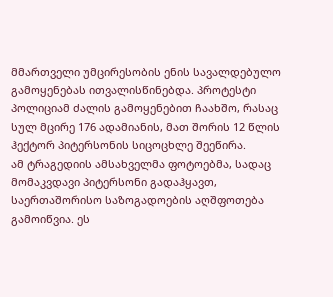მმართველი უმცირესობის ენის სავალდებულო გამოყენებას ითვალისწინებდა. პროტესტი პოლიციამ ძალის გამოყენებით ჩაახშო, რასაც სულ მცირე 176 ადამიანის, მათ შორის 12 წლის ჰექტორ პიტერსონის სიცოცხლე შეეწირა.
ამ ტრაგედიის ამსახველმა ფოტოებმა, სადაც მომაკვდავი პიტერსონი გადაჰყავთ, საერთაშორისო საზოგადოების აღშფოთება გამოიწვია. ეს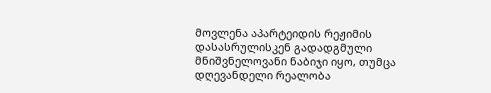მოვლენა აპარტეიდის რეჟიმის დასასრულისკენ გადადგმული მნიშვნელოვანი ნაბიჯი იყო, თუმცა დღევანდელი რეალობა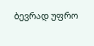ბევრად უფრო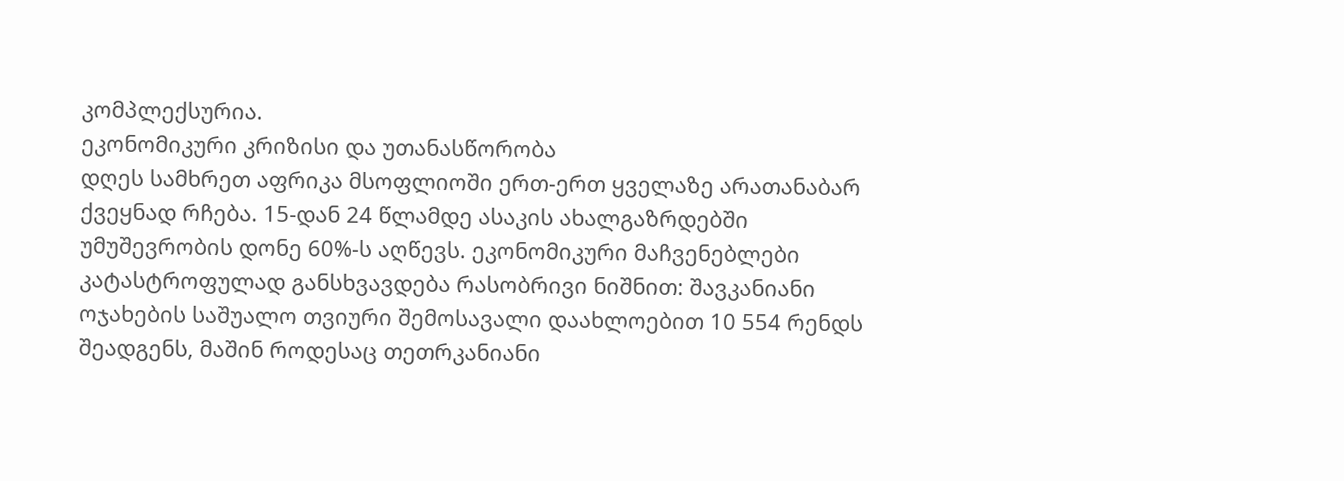კომპლექსურია.
ეკონომიკური კრიზისი და უთანასწორობა
დღეს სამხრეთ აფრიკა მსოფლიოში ერთ-ერთ ყველაზე არათანაბარ ქვეყნად რჩება. 15-დან 24 წლამდე ასაკის ახალგაზრდებში უმუშევრობის დონე 60%-ს აღწევს. ეკონომიკური მაჩვენებლები კატასტროფულად განსხვავდება რასობრივი ნიშნით: შავკანიანი ოჯახების საშუალო თვიური შემოსავალი დაახლოებით 10 554 რენდს შეადგენს, მაშინ როდესაც თეთრკანიანი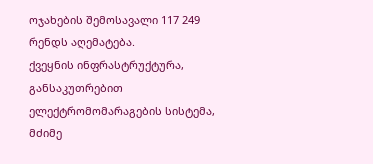ოჯახების შემოსავალი 117 249 რენდს აღემატება.
ქვეყნის ინფრასტრუქტურა, განსაკუთრებით ელექტრომომარაგების სისტემა, მძიმე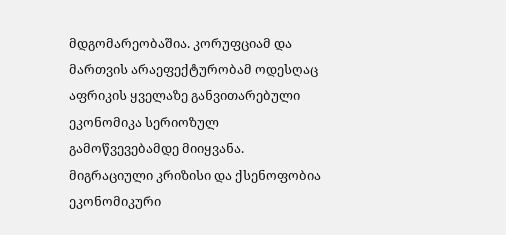მდგომარეობაშია. კორუფციამ და მართვის არაეფექტურობამ ოდესღაც აფრიკის ყველაზე განვითარებული ეკონომიკა სერიოზულ გამოწვევებამდე მიიყვანა.
მიგრაციული კრიზისი და ქსენოფობია
ეკონომიკური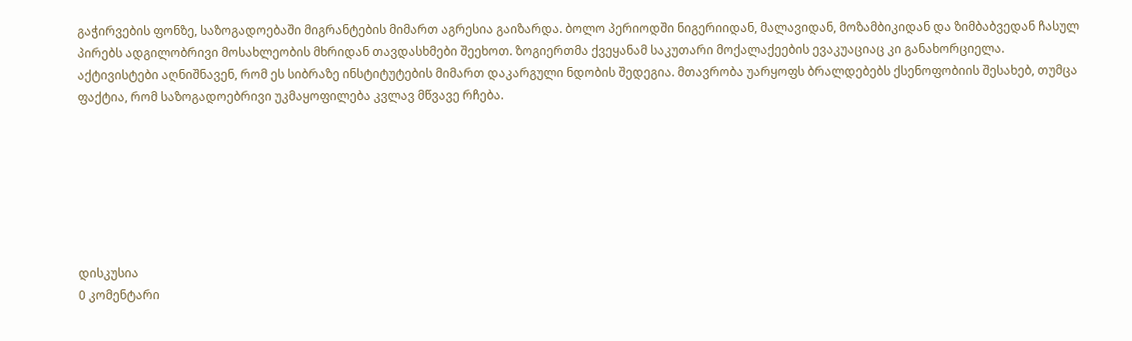გაჭირვების ფონზე, საზოგადოებაში მიგრანტების მიმართ აგრესია გაიზარდა. ბოლო პერიოდში ნიგერიიდან, მალავიდან, მოზამბიკიდან და ზიმბაბვედან ჩასულ პირებს ადგილობრივი მოსახლეობის მხრიდან თავდასხმები შეეხოთ. ზოგიერთმა ქვეყანამ საკუთარი მოქალაქეების ევაკუაციაც კი განახორციელა.
აქტივისტები აღნიშნავენ, რომ ეს სიბრაზე ინსტიტუტების მიმართ დაკარგული ნდობის შედეგია. მთავრობა უარყოფს ბრალდებებს ქსენოფობიის შესახებ, თუმცა ფაქტია, რომ საზოგადოებრივი უკმაყოფილება კვლავ მწვავე რჩება.







დისკუსია
0 კომენტარი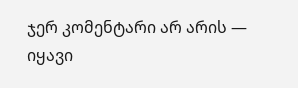ჯერ კომენტარი არ არის — იყავი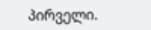პირველი.